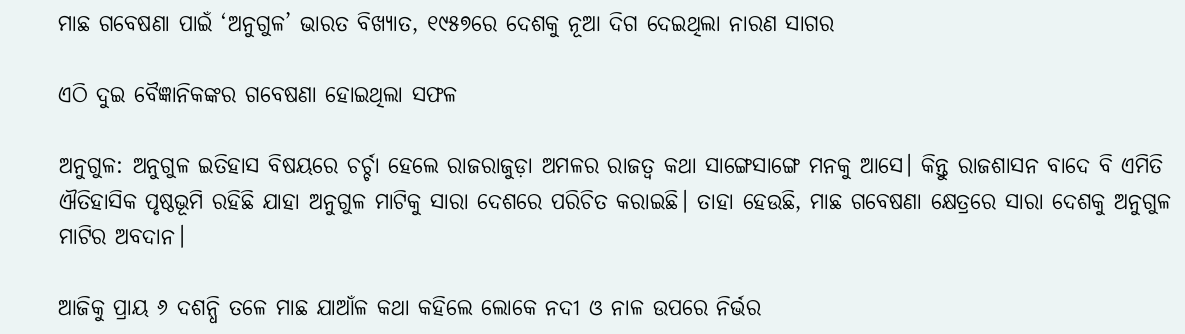ମାଛ ଗବେଷଣା ପାଇଁ ‘ଅନୁଗୁଳ’ ଭାରତ ବିଖ୍ୟାତ, ୧୯୫୭ରେ ଦେଶକୁ ନୂଆ ଦିଗ ଦେଇଥିଲା ନାରଣ ସାଗର

ଏଠି ଦୁଇ ବୈଜ୍ଞାନିକଙ୍କର ଗବେଷଣା ହୋଇଥିଲା ସଫଳ

ଅନୁଗୁଳ: ଅନୁଗୁଳ ଇତିହାସ ବିଷୟରେ ଚର୍ଚ୍ଚା‌ ‌ହେଲେ ରାଜରାଜୁଡ଼ା ଅମଳର ରାଜତ୍ବ କଥା ସାଙ୍ଗେସାଙ୍ଗେ ମନକୁ ଆସେ। କିନ୍ତୁ ରାଜଶାସନ ବାଦେ ବି ଏମିତି ଐତିହାସିକ ପୃଷ୍ଠଭୂମି ରହିଛି ଯାହା ଅନୁଗୁଳ ମାଟିକୁ ସାରା ଦେଶରେ ପରିଚିତ କରାଇଛି। ତାହା ହେଉଛି, ମାଛ ଗବେଷଣା କ୍ଷେତ୍ରରେ ସାରା ଦେଶକୁ ଅନୁଗୁଳ ମାଟିର ଅବଦାନ।

ଆଜିକୁ ପ୍ରାୟ ୬ ଦଶନ୍ଧି ତଳେ ମାଛ ଯାଆଁଳ କଥା କହିଲେ ଲୋକେ ନଦୀ ଓ ନାଳ ଉପରେ ନିର୍ଭର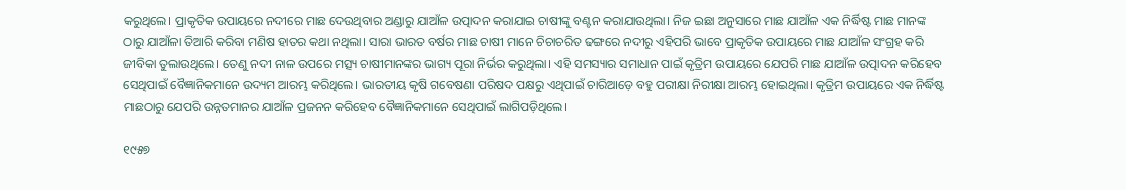କରୁଥିଲେ। ପ୍ରାକୃତିକ ଉପାୟରେ ନଦୀରେ ମାଛ ଦେଉଥିବାର ଅଣ୍ଡାରୁ ଯାଆଁଳ ଉତ୍ପାଦନ କରାଯାଇ ଚାଷୀଙ୍କୁ ବଣ୍ଟନ କରାଯାଉଥିଲା। ନିଜ ଇଛା ଅନୁସାରେ ମାଛ ଯାଆଁଳ ଏକ ନିର୍ଦ୍ଧିଷ୍ଟ ମାଛ ମାନଙ୍କ ଠାରୁ ଯାଆଁଳା ତିଆରି କରିବା ମଣିଷ ହାତର କଥା ନଥିଲା। ସାରା ଭାରତ ବର୍ଷର ମାଛ ଚାଷୀ ମାନେ ଚିଚାଚରିତ ଢଙ୍ଗରେ ନଦୀରୁ ଏହିପରି ଭାବେ ପ୍ରାକୃତିକ ଉପାୟରେ ମାଛ ଯାଆଁଳ ସଂଗ୍ରହ କରି ଜୀବିକା ତୁଲାଉଥିଲେ। ତେଣୁ ନଦୀ ନାଳ ଉପରେ ମତ୍ସ୍ୟ ଚାଷୀମାନଙ୍କର ଭାଗ୍ୟ ପୂରା ନିର୍ଭର କରୁଥିଲା। ଏହି ସମସ୍ୟାର ସମାଧାନ ପାଇଁ କୃତ୍ରିମ ଉପାୟରେ ଯେପରି ମାଛ ଯାଆଁଳ ଉତ୍ପାଦନ କରିହେବ ସେଥିପାଇଁ ବୈଜ୍ଞାନିକମାନେ ଉଦ୍ୟମ ଆରମ୍ଭ କରିଥିଲେ। ଭାରତୀୟ କୃଷି ଗବେଷଣା ପରିଷଦ ପକ୍ଷରୁ ଏଥିପାଇଁ ଚାରିଆଡ଼େ ବହୁ ପରୀକ୍ଷା ନିରୀକ୍ଷା ଆରମ୍ଭ ହୋଇଥିଲା। କୃତ୍ରିମ ଉପାୟରେ ଏକ ନିର୍ଦ୍ଧିଷ୍ଟ ମାଛଠାରୁ ଯେପରି ଉନ୍ନତମାନର ଯାଆଁଳ ପ୍ରଜନନ କରିହେବ ବୈଜ୍ଞାନିକମାନେ ସେଥିପାଇଁ ଲାଗିପଡ଼ିଥିଲେ।

୧୯୫୭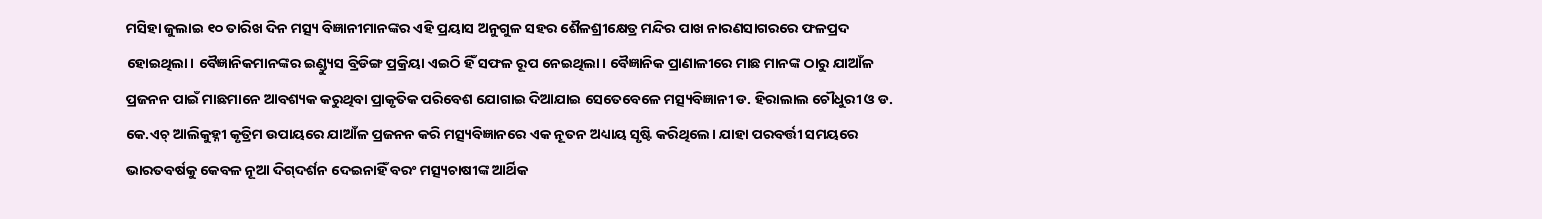ମସିହା ଜୁଲାଇ ୧୦ ତାରିଖ ଦିନ ମତ୍ସ୍ୟ ବିଜ୍ଞାନୀମାନଙ୍କର ଏହି ପ୍ରୟାସ ଅନୁଗୁଳ ସହର ଶୈଳଶ୍ରୀକ୍ଷେତ୍ର ମନ୍ଦିର ପାଖ ନାରଣସାଗରରେ ଫଳପ୍ରଦ ହୋଇଥିଲା। ବୈଜ୍ଞାନିକମାନଙ୍କର ଇଣ୍ଡ୍ୟୁସ ବ୍ରିଡିଙ୍ଗ ପ୍ରକ୍ରିୟା ଏଇଠି ହିଁ ସଫଳ ରୂପ ନେଇଥିଲା। ବୈଜ୍ଞାନିକ ପ୍ରାଣାଳୀରେ ମାଛ ମାନଙ୍କ ଠାରୁ ଯାଆଁଳ ପ୍ରଜନନ ପାଇଁ ମାଛମାନେ ଆବଶ୍ୟକ କରୁଥିବା ପ୍ରାକୃତିକ ପରିବେଶ ଯୋଗାଇ ଦିଆଯାଇ ସେତେବେଳେ ମତ୍ସ୍ୟବିଜ୍ଞାନୀ ଡ. ହିରାଲାଲ ଚୌଧୁରୀ ଓ ଡ. କେ.ଏଚ୍‌ ଆଲିକୁହ୍ନୀ କୃତ୍ରିମ ଉପାୟରେ ଯାଆଁଳ ପ୍ରଜନନ କରି ମତ୍ସ୍ୟବିଜ୍ଞାନରେ ଏକ ନୂତନ ଅଧ୍ୟାୟ ସୃଷ୍ଟି କରିଥିଲେ। ଯାହା ପରବର୍ତ୍ତୀ ସମୟରେ ଭାରତବର୍ଷକୁ କେବଳ ନୂଆ ଦିଗ୍‌ଦର୍ଶନ ଦେଇନାହିଁ ବରଂ ମତ୍ସ୍ୟଚାଷୀଙ୍କ ଆର୍ଥିକ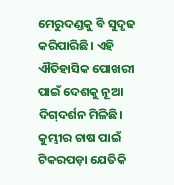ମେରୁଦଣ୍ଡକୁ ବି ସୁଦୃଢ କରିପାରିଛି। ଏହି ଐତିହାସିକ ପୋଖରୀ ପାଇଁ ଦେଶକୁ ନୂଆ ଦିଗ୍‌ଦର୍ଶନ ମିଳିଛି। କୁମ୍ଭୀର ଚାଷ ପାଇଁ ଟିକରପଡ଼ା ଯେତିକି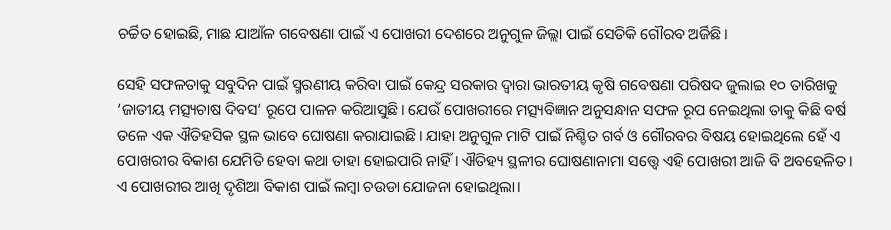ଚର୍ଚ୍ଚିତ ହୋଇଛି, ମାଛ ଯାଆଁଳ ଗବେଷଣା ପାଇଁ ଏ ପୋଖରୀ ଦେଶରେ ଅନୁଗୁଳ ଜିଲ୍ଲା ପାଇଁ ସେତିକି ଗୌରବ ଅର୍ଜିଛି।

ସେହି ସଫଳତାକୁ ସବୁଦିନ ପାଇଁ ସ୍ମରଣୀୟ କରିବା ପାଇଁ କେନ୍ଦ୍ର ସରକାର ଦ୍ବାରା ଭାରତୀୟ କୃଷି ଗବେଷଣା ପରିଷଦ ଜୁଲାଇ ୧୦ ତାରିଖକୁ ‘ଜାତୀୟ ମତ୍ସ୍ୟଚାଷ ଦିବସ’ ରୂପେ ପାଳନ କରିଆସୁଛି। ଯେଉଁ ପୋଖରୀରେ ମତ୍ସ୍ୟବିଜ୍ଞାନ ଅନୁସନ୍ଧାନ ସଫଳ ରୂପ ନେଇଥିଲା ତାକୁ କିଛି ବର୍ଷ ତଳେ ଏକ ଐତିହସିକ ସ୍ଥଳ ଭାବେ ଘୋଷଣା କରାଯାଇଛି। ଯାହା ଅନୁଗୁଳ ମାଟି ପାଇଁ ନିଶ୍ଚିତ ଗର୍ବ ଓ ଗୌରବର ବିଷୟ ହୋଇଥିଲେ ହେଁ ଏ ପୋଖରୀର ବିକାଶ ଯେମିତି ହେବା କଥା ତାହା ହୋଇପାରି ନାହିଁ। ଐତିହ୍ୟ ସ୍ଥଳୀର ଘୋଷଣାନାମା ସତ୍ତ୍ବେ ଏହି ପୋଖରୀ ଆଜି ବି ଅବହେଳିତ। ଏ ପୋଖରୀର ଆଖି ଦୃଶିଆ ବିକାଶ ପାଇଁ ଲମ୍ବା ଚଉଡା ଯୋଜନା ହୋଇଥିଲା।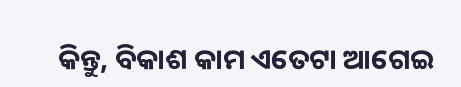କିନ୍ତୁ, ବିକାଶ କାମ ଏତେଟା ଆଗେଇ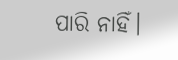ପାରି ନାହିଁ।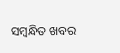ସମ୍ବନ୍ଧିତ ଖବର